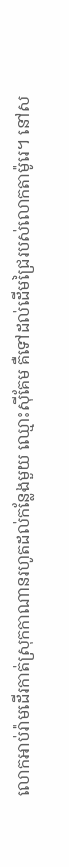លោកអាប់រ៉ាមដើរកាត់ស្រុកកាណានរហូតដល់កន្លែងមួយ ឈ្មោះស៊ីគែម គឺទៅដល់ដើមជ្រៃរបស់លោកតាម៉ូរេ។ នៅស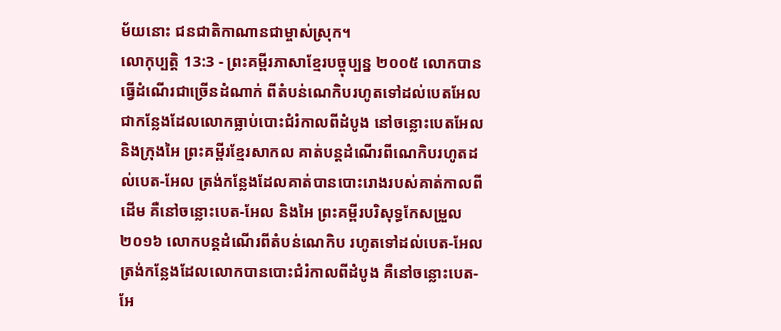ម័យនោះ ជនជាតិកាណានជាម្ចាស់ស្រុក។
លោកុប្បត្តិ 13:3 - ព្រះគម្ពីរភាសាខ្មែរបច្ចុប្បន្ន ២០០៥ លោកបានធ្វើដំណើរជាច្រើនដំណាក់ ពីតំបន់ណេកិបរហូតទៅដល់បេតអែល ជាកន្លែងដែលលោកធ្លាប់បោះជំរំកាលពីដំបូង នៅចន្លោះបេតអែល និងក្រុងអៃ ព្រះគម្ពីរខ្មែរសាកល គាត់បន្តដំណើរពីណេកិបរហូតដល់បេត-អែល ត្រង់កន្លែងដែលគាត់បានបោះរោងរបស់គាត់កាលពីដើម គឺនៅចន្លោះបេត-អែល និងអៃ ព្រះគម្ពីរបរិសុទ្ធកែសម្រួល ២០១៦ លោកបន្តដំណើរពីតំបន់ណេកិប រហូតទៅដល់បេត-អែល ត្រង់កន្លែងដែលលោកបានបោះជំរំកាលពីដំបូង គឺនៅចន្លោះបេត-អែ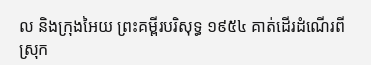ល និងក្រុងអៃយ ព្រះគម្ពីរបរិសុទ្ធ ១៩៥៤ គាត់ដើរដំណើរពីស្រុក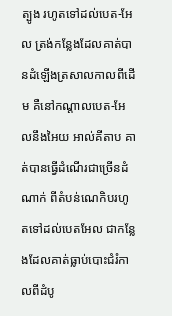ត្បូង រហូតទៅដល់បេត-អែល ត្រង់កន្លែងដែលគាត់បានដំឡើងត្រសាលកាលពីដើម គឺនៅកណ្តាលបេត-អែលនឹងអៃយ អាល់គីតាប គាត់បានធ្វើដំណើរជាច្រើនដំណាក់ ពីតំបន់ណេកិបរហូតទៅដល់បេតអែល ជាកន្លែងដែលគាត់ធ្លាប់បោះជំរំកាលពីដំបូ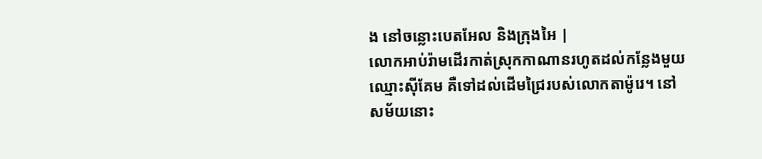ង នៅចន្លោះបេតអែល និងក្រុងអៃ |
លោកអាប់រ៉ាមដើរកាត់ស្រុកកាណានរហូតដល់កន្លែងមួយ ឈ្មោះស៊ីគែម គឺទៅដល់ដើមជ្រៃរបស់លោកតាម៉ូរេ។ នៅសម័យនោះ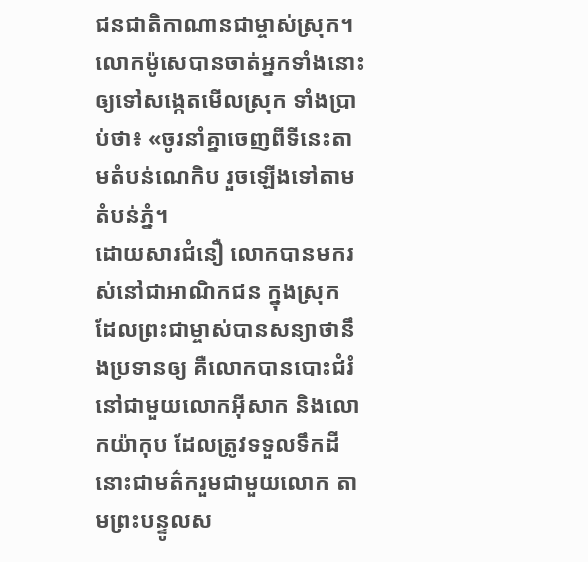ជនជាតិកាណានជាម្ចាស់ស្រុក។
លោកម៉ូសេបានចាត់អ្នកទាំងនោះឲ្យទៅសង្កេតមើលស្រុក ទាំងប្រាប់ថា៖ «ចូរនាំគ្នាចេញពីទីនេះតាមតំបន់ណេកិប រួចឡើងទៅតាមតំបន់ភ្នំ។
ដោយសារជំនឿ លោកបានមករស់នៅជាអាណិកជន ក្នុងស្រុក ដែលព្រះជាម្ចាស់បានសន្យាថានឹងប្រទានឲ្យ គឺលោកបានបោះជំរំនៅជាមួយលោកអ៊ីសាក និងលោកយ៉ាកុប ដែលត្រូវទទួលទឹកដីនោះជាមត៌ករួមជាមួយលោក តាមព្រះបន្ទូលស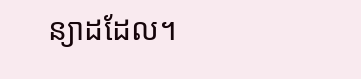ន្យាដដែល។